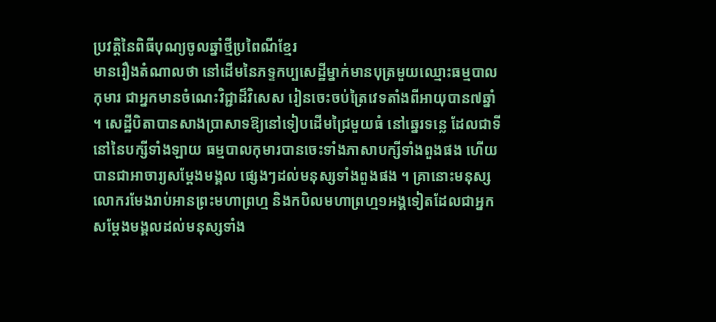ប្រវត្តិនៃពិធីបុណ្យចូលឆ្នាំថ្មីប្រពៃណីខ្មែរ
មានរឿងតំណាលថា នៅដើមនៃភទ្ទកប្បសេដ្ឋីម្នាក់មានបុត្រមួយឈ្មោះធម្មបាលកុមារ ជាអ្នកមានចំណេះវិជ្ជាដ៏វិសេស រៀនចេះចប់ត្រៃវេទតាំងពីអាយុបាន៧ឆ្នាំ ។ សេដ្ឋីបិតាបានសាងប្រាសាទឱ្យនៅទៀបដើមជ្រៃមួយធំ នៅឆ្នេរទន្លេ ដែលជាទីនៅនៃបក្សីទាំងឡាយ ធម្មបាលកុមារបានចេះទាំងភាសាបក្សីទាំងពួងផង ហើយបានជាអាចារ្យសម្ដែងមង្គល ផ្សេងៗដល់មនុស្សទាំងពួងផង ។ គ្រានោះមនុស្សលោករមែងរាប់អានព្រះមហាព្រហ្ម និងកបិលមហាព្រហ្ម១អង្គទៀតដែលជាអ្នកសម្ដែងមង្គលដល់មនុស្សទាំង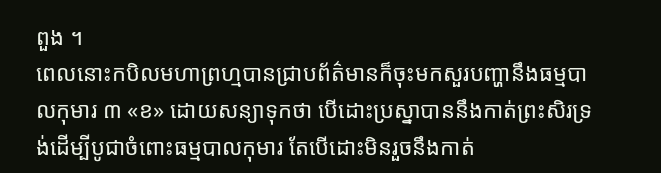ពួង ។
ពេលនោះកបិលមហាព្រហ្មបានជ្រាបព័ត៌មានក៏ចុះមកសួរបញ្ហានឹងធម្មបាលកុមារ ៣ «ខ» ដោយសន្យាទុកថា បើដោះប្រស្នាបាននឹងកាត់ព្រះសិរទ្រង់ដើម្បីបូជាចំពោះធម្មបាលកុមារ តែបើដោះមិនរួចនឹងកាត់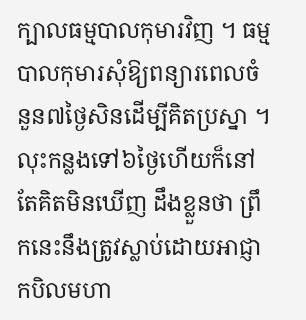ក្បាលធម្មបាលកុមារវិញ ។ ធម្មបាលកុមារសុំឱ្យពន្យារពេលចំនួន៧ថ្ងៃសិនដើម្បីគិតប្រស្នា ។ លុះកន្លងទៅ៦ថ្ងៃហើយក៏នៅតែគិតមិនឃើញ ដឹងខ្លួនថា ព្រឹកនេះនឹងត្រូវស្លាប់ដោយអាជ្ញាកបិលមហា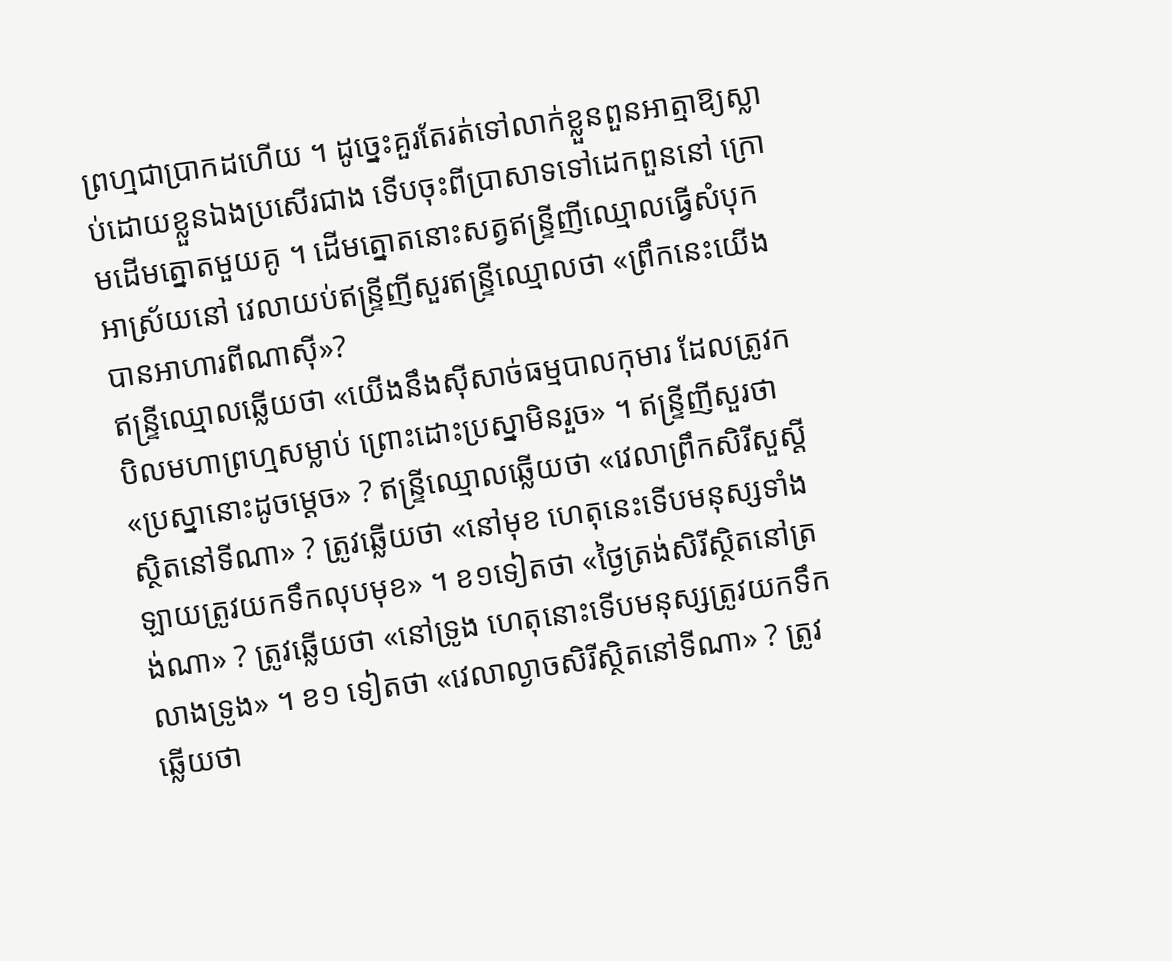ព្រហ្មជាប្រាកដហើយ ។ ដូច្នេះគួរតែរត់ទៅលាក់ខ្លួនពួនអាត្មាឱ្យស្លាប់ដោយខ្លួនឯងប្រសើរជាង ទើបចុះពីប្រាសាទទៅដេកពួននៅ ក្រោមដើមត្នោតមួយគូ ។ ដើមត្នោតនោះសត្វឥន្ទ្រីញីឈ្មោលធ្វើសំបុកអាស្រ័យនៅ វេលាយប់ឥន្ទ្រីញីសួរឥន្ទ្រីឈ្មោលថា «ព្រឹកនេះយើងបានអាហារពីណាស៊ី»?
ឥន្ទ្រីឈ្មោលឆ្លើយថា «យើងនឹងស៊ីសាច់ធម្មបាលកុមារ ដែលត្រូវកបិលមហាព្រហ្មសម្លាប់ ព្រោះដោះប្រស្នាមិនរួច» ។ ឥន្ទ្រីញីសួរថា «ប្រស្នានោះដូចម្ដេច» ? ឥន្ទ្រីឈ្មោលឆ្លើយថា «វេលាព្រឹកសិរីសួស្ដីស្ថិតនៅទីណា» ? ត្រូវឆ្លើយថា «នៅមុខ ហេតុនេះទើបមនុស្សទាំងឡាយត្រូវយកទឹកលុបមុខ» ។ ខ១ទៀតថា «ថ្ងៃត្រង់សិរីស្ថិតនៅត្រង់ណា» ? ត្រូវឆ្លើយថា «នៅទ្រូង ហេតុនោះទើបមនុស្សត្រូវយកទឹកលាងទ្រូង» ។ ខ១ ទៀតថា «វេលាល្ងាចសិរីស្ថិតនៅទីណា» ? ត្រូវឆ្លើយថា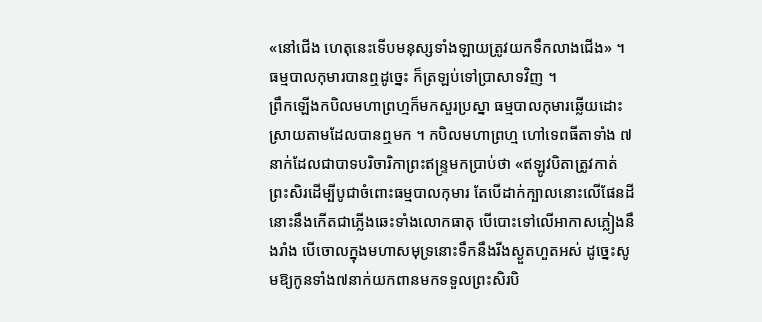«នៅជើង ហេតុនេះទើបមនុស្សទាំងឡាយត្រូវយកទឹកលាងជើង» ។ ធម្មបាលកុមារបានឮដូច្នេះ ក៏ត្រឡប់ទៅប្រាសាទវិញ ។
ព្រឹកឡើងកបិលមហាព្រហ្មក៏មកសួរប្រស្នា ធម្មបាលកុមារឆ្លើយដោះស្រាយតាមដែលបានឮមក ។ កបិលមហាព្រហ្ម ហៅទេពធីតាទាំង ៧នាក់ដែលជាបាទបរិចារិកាព្រះឥន្ទ្រមកប្រាប់ថា «ឥឡូវបិតាត្រូវកាត់ព្រះសិរដើម្បីបូជាចំពោះធម្មបាលកុមារ តែបើដាក់ក្បាលនោះលើផែនដី នោះនឹងកើតជាភ្លើងឆេះទាំងលោកធាតុ បើបោះទៅលើអាកាសភ្លៀងនឹងរាំង បើចោលក្នុងមហាសមុទ្រនោះទឹកនឹងរីងស្ងួតហួតអស់ ដូច្នេះសូមឱ្យកូនទាំង៧នាក់យកពានមកទទួលព្រះសិរបិ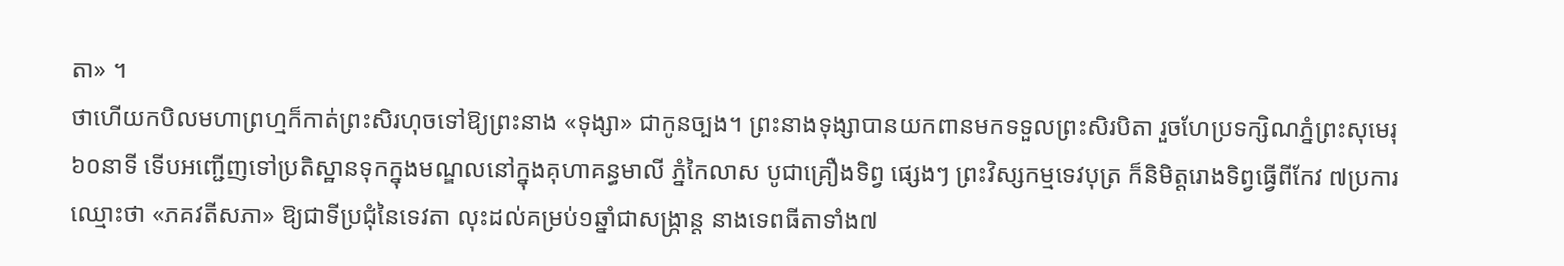តា» ។
ថាហើយកបិលមហាព្រហ្មក៏កាត់ព្រះសិរហុចទៅឱ្យព្រះនាង «ទុង្សា» ជាកូនច្បង។ ព្រះនាងទុង្សាបានយកពានមកទទួលព្រះសិរបិតា រួចហែប្រទក្សិណភ្នំព្រះសុមេរុ៦០នាទី ទើបអញ្ជើញទៅប្រតិស្ឋានទុកក្នុងមណ្ឌលនៅក្នុងគុហាគន្ធមាលី ភ្នំកៃលាស បូជាគ្រឿងទិព្វ ផ្សេងៗ ព្រះវិស្សកម្មទេវបុត្រ ក៏និមិត្តរោងទិព្វធ្វើពីកែវ ៧ប្រការ ឈ្មោះថា «ភគវតីសភា» ឱ្យជាទីប្រជុំនៃទេវតា លុះដល់គម្រប់១ឆ្នាំជាសង្ក្រាន្ត នាងទេពធីតាទាំង៧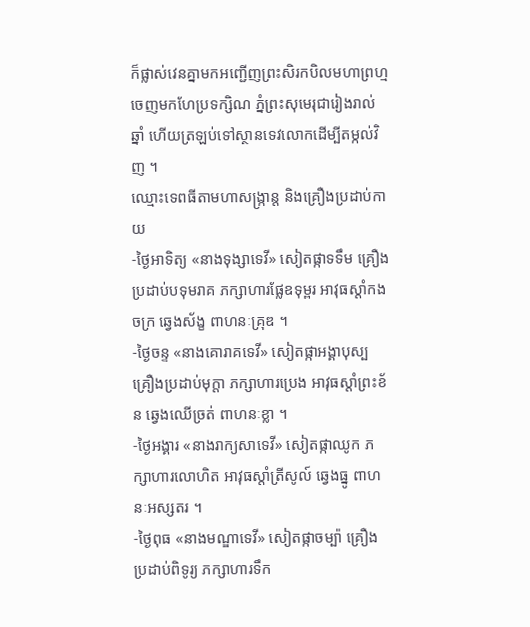ក៏ផ្លាស់វេនគ្នាមកអញ្ជើញព្រះសិរកបិលមហាព្រហ្មចេញមកហែប្រទក្សិណ ភ្នំព្រះសុមេរុជារៀងរាល់ឆ្នាំ ហើយត្រឡប់ទៅស្ថានទេវលោកដើម្បីតម្កល់វិញ ។
ឈ្មោះទេពធីតាមហាសង្ក្រាន្ត និងគ្រឿងប្រដាប់កាយ
-ថ្ងៃអាទិត្យ «នាងទុង្សាទេវី» សៀតផ្កាទទឹម គ្រឿងប្រដាប់បទុមរាគ ភក្សាហារផ្លែឧទុម្ពរ អាវុធស្តាំកងចក្រ ឆ្វេងស័ង្ខ ពាហនៈគ្រុឌ ។
-ថ្ងៃចន្ទ «នាងគោរាគទេវី» សៀតផ្កាអង្គាបុស្ប គ្រឿងប្រដាប់មុក្តា ភក្សាហារប្រេង អាវុធស្តាំព្រះខ័ន ឆ្វេងឈើច្រត់ ពាហនៈខ្លា ។
-ថ្ងៃអង្គារ «នាងរាក្យសាទេវី» សៀតផ្កាឈូក ភក្សាហារលោហិត អាវុធស្តាំត្រីសូល៍ ឆ្វេងធ្នូ ពាហនៈអស្សតរ ។
-ថ្ងៃពុធ «នាងមណ្ឌាទេវី» សៀតផ្កាចម្ប៉ា គ្រឿងប្រដាប់ពិទូរ្យ ភក្សាហារទឹក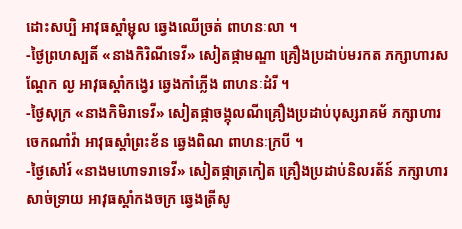ដោះសប្បិ អាវុធស្តាំម្ជុល ឆ្វេងឈើច្រត់ ពាហនៈលា ។
-ថ្ងៃព្រហស្បតិ៍ «នាងកិរិណីទេវី» សៀតផ្កាមណ្ឌា គ្រឿងប្រដាប់មរកត ភក្សាហារសណ្ដែក ល្ង អាវុធស្តាំកង្វេរ ឆ្វេងកាំភ្លើង ពាហនៈដំរី ។
-ថ្ងៃសុក្រ «នាងកិមិរាទេវី» សៀតផ្កាចង្កុលណីគ្រឿងប្រដាប់បុស្សរាគម័ ភក្សាហារចេកណាំវ៉ា អាវុធស្តាំព្រះខ័ន ឆ្វេងពិណ ពាហនៈក្របី ។
-ថ្ងៃសៅរ៍ «នាងមហោទរាទេវី» សៀតផ្កាត្រកៀត គ្រឿងប្រដាប់និលរត័ន៍ ភក្សាហារសាច់ទ្រាយ អាវុធស្តាំកងចក្រ ឆ្វេងត្រីសូ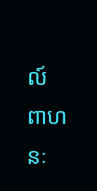ល៍ ពាហនៈ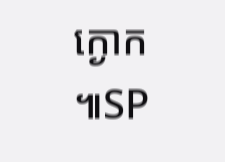ក្ងោក ៕SP